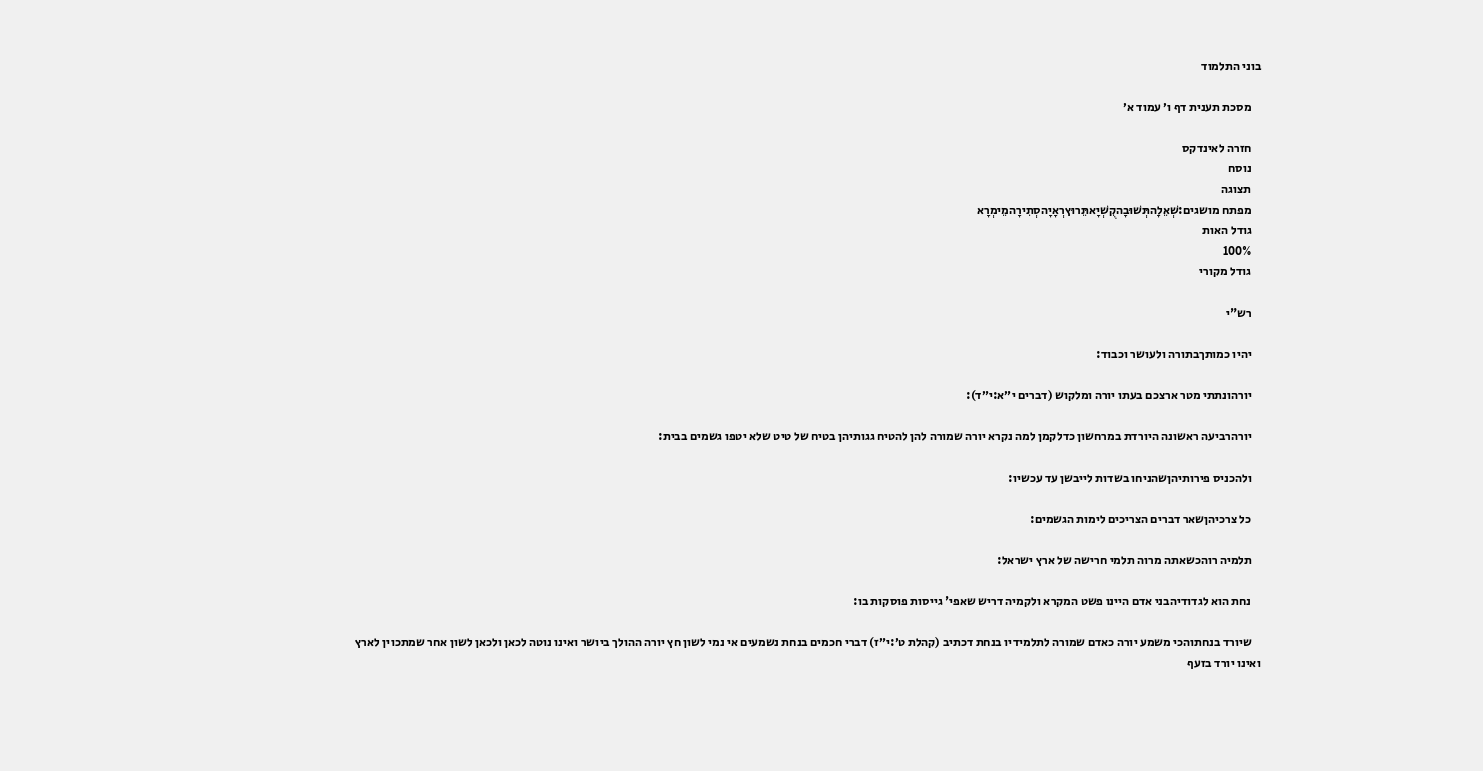בוני התלמוד

    מסכת תענית דף ו׳ עמוד א׳

    חזרה לאינדקס
    נוסח
    תצוגה
    מפתח מושגים:שְׁאֵלָהתְּשׁוּבָהקֻשְׁיָאתֵּרוּץרְאָיָהסְתִירָהמֵימְרָא
    גודל האות
    100%
    גודל מקורי

    רש"י

    יהיו כמותךבתורה ולעושר וכבוד:

    יורהונתתי מטר ארצכם בעתו יורה ומלקוש (דברים י״א:י״ד):

    יורהרביעה ראשונה היורדת במרחשון כדלקמן למה נקרא יורה שמורה להן להטיח גגותיהן בטיח של טיט שלא יטפו גשמים בבית:

    ולהכניס פירותיהןשהניחו בשדות לייבשן עד עכשיו:

    כל צרכיהןשאר דברים הצריכים לימות הגשמים:

    תלמיה רוהכשאתה מרוה תלמי חרישה של ארץ ישראל:

    נחת הוא לגדודיהבני אדם היינו פשט המקרא ולקמיה דריש שאפי' גייסות פוסקות בו:

    שיורד בנחתוהכי משמע יורה כאדם שמורה לתלמידיו בנחת דכתיב (קהלת ט׳:י״ז) דברי חכמים בנחת נשמעים אי נמי לשון חץ יורה ההולך ביושר ואינו נוטה לכאן ולכאן לשון אחר שמתכוין לארץ ואינו יורד בזעף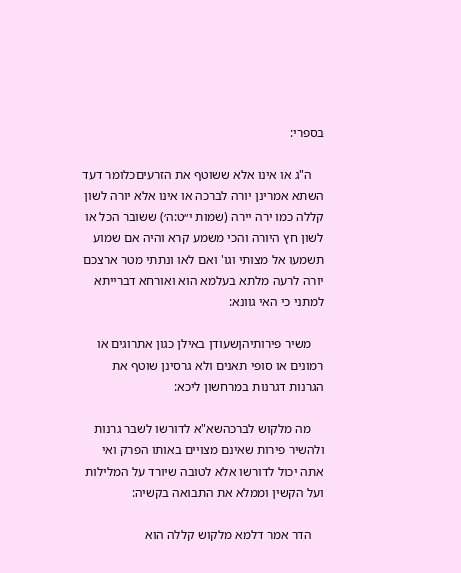בספרי:

    ה"ג או אינו אלא ששוטף את הזרעיםכלומר דעד השתא אמרינן יורה לברכה או אינו אלא יורה לשון קללה כמו ירה יירה (שמות י״ט:ה׳) ששובר הכל או לשון חץ היורה והכי משמע קרא והיה אם שמוע תשמעו אל מצותי וגו' ואם לאו ונתתי מטר ארצכם יורה לרעה מלתא בעלמא הוא ואורחא דברייתא למתני כי האי גוונא:

    משיר פירותיהןשעודן באילן כגון אתרוגים או רמונים או סופי תאנים ולא גרסינן שוטף את הגרנות דגרנות במרחשון ליכא:

    מה מלקוש לברכהשא"א לדורשו לשבר גרנות ולהשיר פירות שאינם מצויים באותו הפרק ואי אתה יכול לדורשו אלא לטובה שיורד על המלילות ועל הקשין וממלא את התבואה בקשיה:

    הדר אמר דלמא מלקוש קללה הוא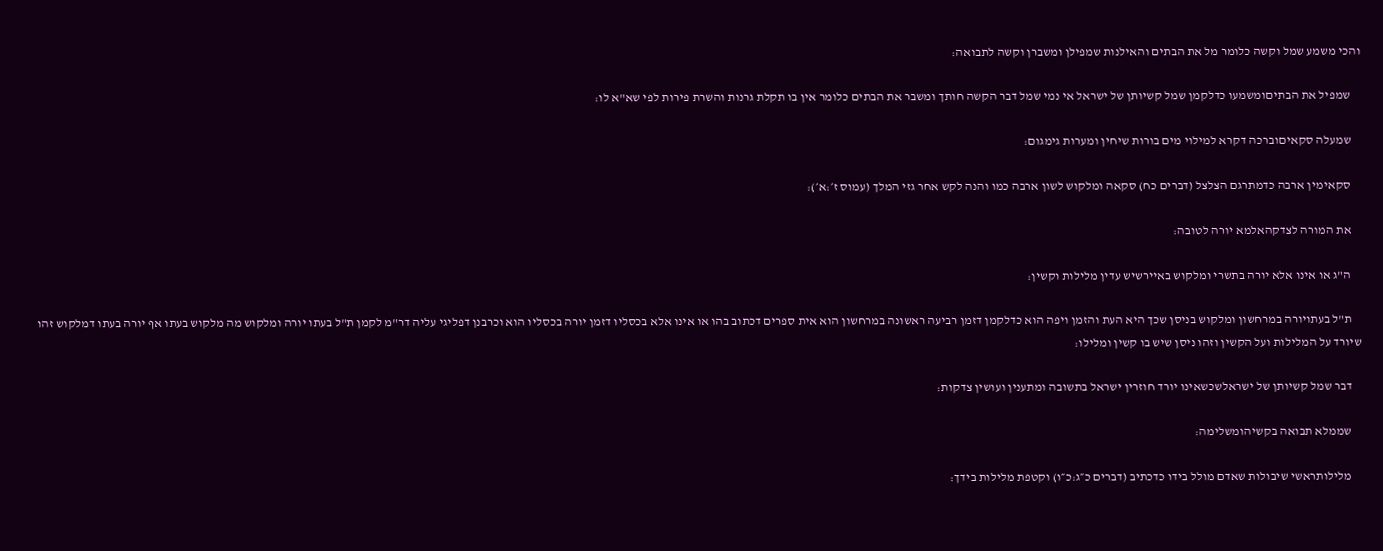והכי משמע שמל וקשה כלומר מל את הבתים והאילנות שמפילן ומשברן וקשה לתבואה:

    שמפיל את הבתיםומשמעו כדלקמן שמל קשיותן של ישראל אי נמי שמל דבר הקשה חותך ומשבר את הבתים כלומר אין בו תקלת גרנות והשרת פירות לפי שא"א לו:

    שמעלה סקאיםוברכה דקרא למילוי מים בורות שיחין ומערות גימגום:

    סקאימין ארבה כדמתרגם הצלצל (דברים כח) סקאה ומלקוש לשון ארבה כמו והנה לקש אחר גזי המלך (עמוס ז׳:א׳):

    את המורה לצדקהאלמא יורה לטובה:

    ה"ג או אינו אלא יורה בתשרי ומלקוש באיירשיש עדין מלילות וקשין:

    ת"ל בעתויורה במרחשון ומלקוש בניסן שכך היא העת והזמן ויפה הוא כדלקמן דזמן רביעה ראשונה במרחשון הוא אית ספרים דכתוב בהו או אינו אלא בכסליו דזמן יורה בכסליו הוא וכרבנן דפליגי עליה דר"מ לקמן ת"ל בעתו יורה ומלקוש מה מלקוש בעתו אף יורה בעתו דמלקוש זהו שיורד על המלילות ועל הקשין וזהו ניסן שיש בו קשין ומלילו:

    דבר שמל קשיותן של ישראלשכשאינו יורד חוזרין ישראל בתשובה ומתענין ועושין צדקות:

    שממלא תבואה בקשיהומשלימה:

    מלילותראשי שיבולות שאדם מולל בידו כדכתיב (דברים כ״ג:כ״ו) וקטפת מלילות בידך: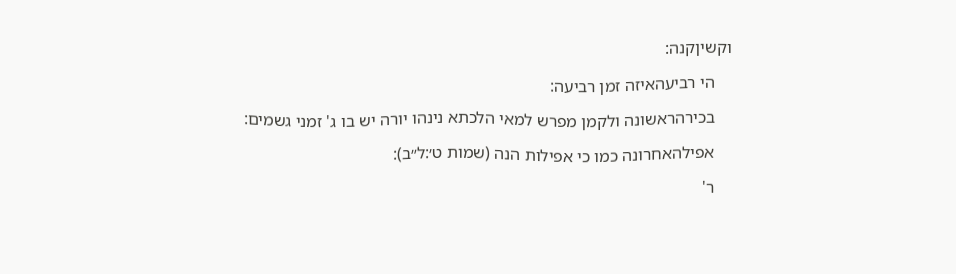וקשיןקנה:

    הי רביעהאיזה זמן רביעה:

    בכירהראשונה ולקמן מפרש למאי הלכתא נינהו יורה יש בו ג' זמני גשמים:

    אפילהאחרונה כמו כי אפילות הנה (שמות ט׳:ל״ב):

    ר'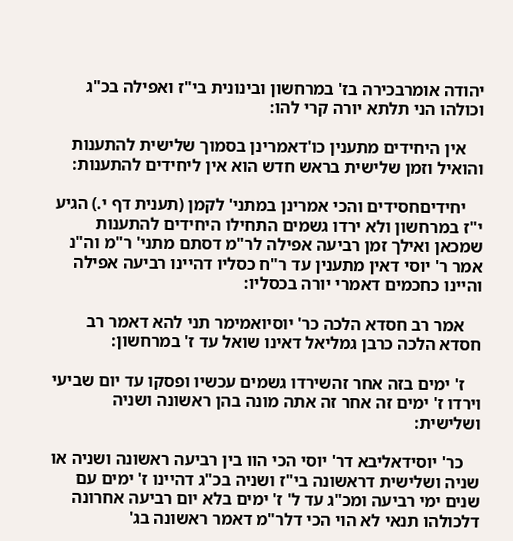יהודה אומרבכירה בז' במרחשון ובינונית בי"ז ואפילה בכ"ג וכולהו הני תלתא יורה קרי להו:

    אין היחידים מתענין כו'דאמרינן בסמוך שלישית להתענות והואיל וזמן שלישית בראש חדש הוא אין ליחידים להתענות:

    יחידיםחסידים והכי אמרינן במתני' לקמן (תענית דף י.) הגיע י"ז במרחשון ולא ירדו גשמים התחילו היחידים להתענות שמכאן ואילך זמן רביעה אפילה לר"מ דסתם מתני' ר"מ וה"נ אמר ר' יוסי דאין מתענין עד ר"ח כסליו דהיינו רביעה אפילה והיינו כחכמים דאמרי יורה בכסליו:

    אמר רב חסדא הלכה כר' יוסיואמימר תני להא דאמר רב חסדא הלכה כרבן גמליאל דאינו שואל עד ז' במרחשון:

    ז' ימים בזה אחר זהשירדו גשמים עכשיו ופסקו עד יום שביעי וירדו ז' ימים זה אחר זה אתה מונה בהן ראשונה ושניה ושלישית:

    כר' יוסידאליבא דר' יוסי הכי הוו בין רביעה ראשונה ושניה או שניה ושלישית דראשונה בי"ז ושניה בכ"ג דהיינו ז' ימים עם שנים ימי רביעה ומכ"ג עד ל' ז' ימים בלא יום רביעה אחרונה דלכולהו תנאי לא הוי הכי דלר"מ דאמר ראשונה בג'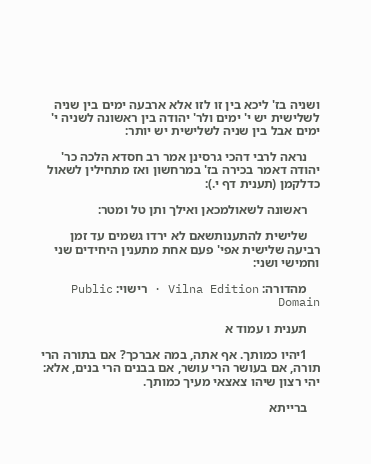ושניה בז' ליכא בין זו לזו אלא ארבעה ימים בין שניה לשלישית יש י' ימים ולר' יהודה בין ראשונה לשניה י' ימים אבל בין שניה לשלישית יש יותר:

    נראה לרבי דהכי גרסינן אמר רב חסדא הלכה כר' יהודה דאמר בכירה בז' במרחשון ואז מתחילין לשאול כדלקמן (תענית דף י.):

    ראשונה לשאולמכאן ואילך ותן טל ומטר:

    שלישית להתענותשאם לא ירדו גשמים עד זמן רביעה שלישית אפי' פעם אחת מתענין היחידים שני וחמישי ושני:

    מהדורה: Vilna Edition · רישוי: Public Domain

    תענית ו עמוד א

    1יהיו כמותך. אף אתה, במה אברכך? אם בתורה הרי תורה, אם בעושר הרי עושר, אם בבנים הרי בנים, אלא: יהי רצון שיהו צאצאי מעיך כמותך.

    ברייתא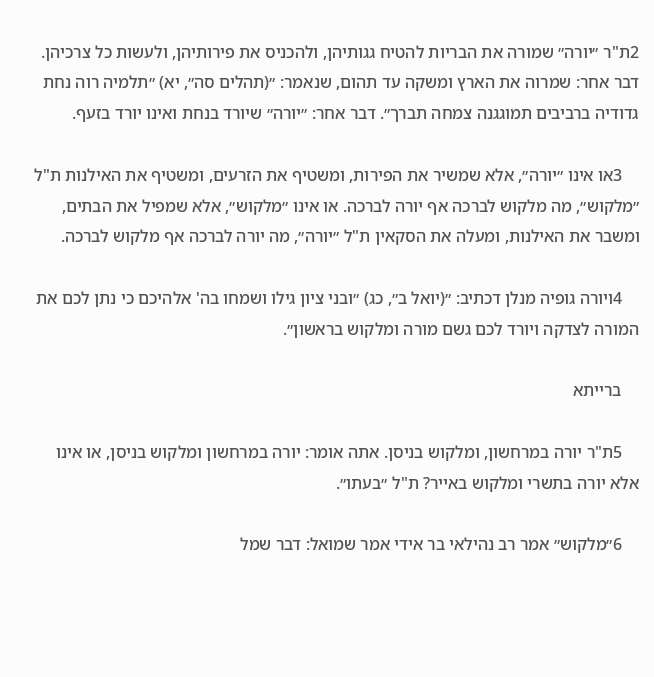2ת"ר ״יורה״ שמורה את הבריות להטיח גגותיהן, ולהכניס את פירותיהן, ולעשות כל צרכיהן. דבר אחר: שמרוה את הארץ ומשקה עד תהום, שנאמר: ״(תהלים סה״, יא) ״תלמיה רוה נחת גדודיה ברביבים תמוגגנה צמחה תברך״. דבר אחר: ״יורה״ שיורד בנחת ואינו יורד בזעף.

    3או אינו ״יורה״, אלא שמשיר את הפירות, ומשטיף את הזרעים, ומשטיף את האילנות ת"ל ״מלקוש״, מה מלקוש לברכה אף יורה לברכה. או אינו ״מלקוש״, אלא שמפיל את הבתים, ומשבר את האילנות, ומעלה את הסקאין ת"ל ״יורה״, מה יורה לברכה אף מלקוש לברכה.

    4ויורה גופיה מנלן דכתיב: ״(יואל ב״, כג) ״ובני ציון גילו ושמחו בה' אלהיכם כי נתן לכם את המורה לצדקה ויורד לכם גשם מורה ומלקוש בראשון״.

    ברייתא

    5ת"ר יורה במרחשון, ומלקוש בניסן. אתה אומר: יורה במרחשון ומלקוש בניסן, או אינו אלא יורה בתשרי ומלקוש באייר? ת"ל ״בעתו״.

    6״מלקוש״ אמר רב נהילאי בר אידי אמר שמואל: דבר שמל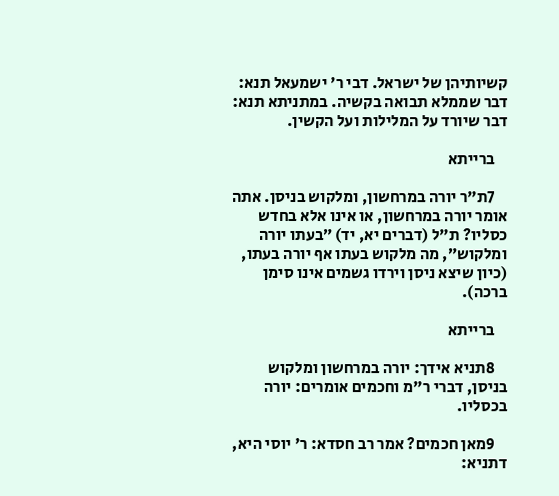קשיותיהן של ישראל. דבי ר' ישמעאל תנא: דבר שממלא תבואה בקשיה. במתניתא תנא: דבר שיורד על המלילות ועל הקשין.

    ברייתא

    7ת"ר יורה במרחשון, ומלקוש בניסן. אתה אומר יורה במרחשון, או אינו אלא בחדש כסליו? ת"ל (דברים יא, יד) ״בעתו יורה ומלקוש״, מה מלקוש בעתו אף יורה בעתו, (כיון שיצא ניסן וירדו גשמים אינו סימן ברכה).

    ברייתא

    8תניא אידך: יורה במרחשון ומלקוש בניסן, דברי ר"מ וחכמים אומרים: יורה בכסליו.

    9מאן חכמים? אמר רב חסדא: ר' יוסי היא, דתניא: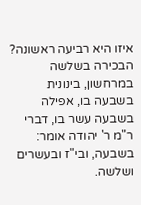איזו היא רביעה ראשונה? הבכירה בשלשה במרחשון, בינונית בשבעה בו, אפילה בשבעה עשר בו, דברי ר"מ ר' יהודה אומר: בשבעה, ובי"ז ובעשרים ושלשה.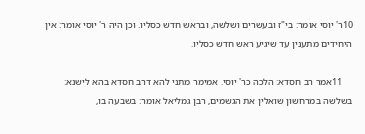10ר' יוסי אומר: בי"ז ובעשרים ושלשה, ובראש חדש כסליו. וכן היה ר' יוסי אומר: אין היחידים מתענין עד שיגיע ראש חדש כסליו.

    11אמר רב חסדא: הלכה כר' יוסי. אמימר מתני להא דרב חסדא בהא לישנא: בשלשה במרחשון שואלין את הגשמים, רבן גמליאל אומר: בשבעה בו,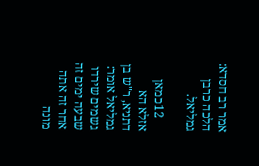אמר רב חסדא: הלכה כרבן גמליאל.

    12כמאן אזלא הא דתניא, ר"ש בן גמליאל אומר: גשמים שירדו שבעה ימים זה אחר זה אתה מונה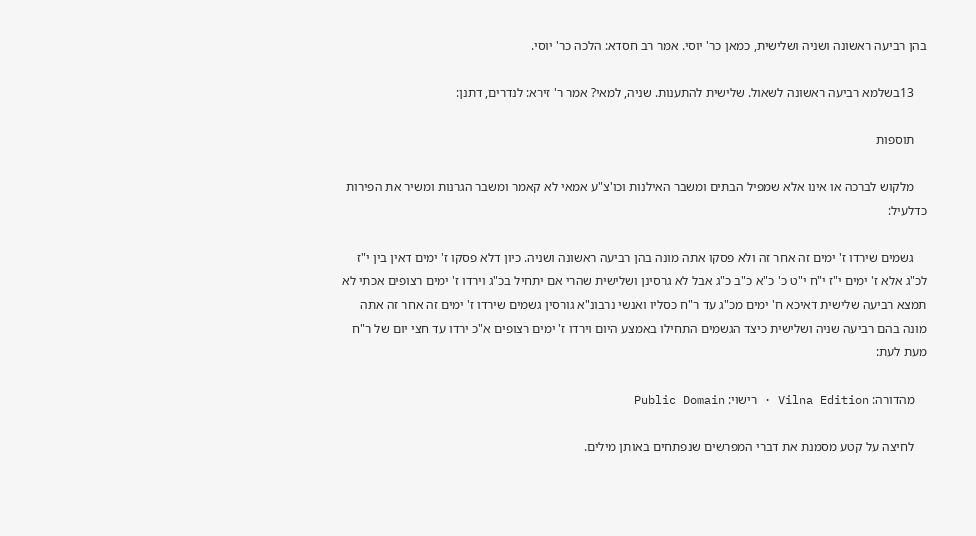בהן רביעה ראשונה ושניה ושלישית, כמאן כר' יוסי. אמר רב חסדא: הלכה כר' יוסי.

    13בשלמא רביעה ראשונה לשאול. שלישית להתענות. שניה, למאי? אמר ר' זירא: לנדרים, דתנן:

    תוספות

    מלקוש לברכה או אינו אלא שמפיל הבתים ומשבר האילנות וכו'צ"ע אמאי לא קאמר ומשבר הגרנות ומשיר את הפירות כדלעיל:

    גשמים שירדו ז' ימים זה אחר זה ולא פסקו אתה מונה בהן רביעה ראשונה ושניה. כיון דלא פסקו ז' ימים דאין בין י"ז לכ"ג אלא ז' ימים י"ז י"ח י"ט כ' כ"א כ"ב כ"ג אבל לא גרסינן ושלישית שהרי אם יתחיל בכ"ג וירדו ז' ימים רצופים אכתי לא תמצא רביעה שלישית דאיכא ח' ימים מכ"ג עד ר"ח כסליו ואנשי נרבונ"א גורסין גשמים שירדו ז' ימים זה אחר זה אתה מונה בהם רביעה שניה ושלישית כיצד הגשמים התחילו באמצע היום וירדו ז' ימים רצופים א"כ ירדו עד חצי יום של ר"ח מעת לעת:

    מהדורה: Vilna Edition · רישוי: Public Domain

    לחיצה על קטע מסמנת את דברי המפרשים שנפתחים באותן מילים.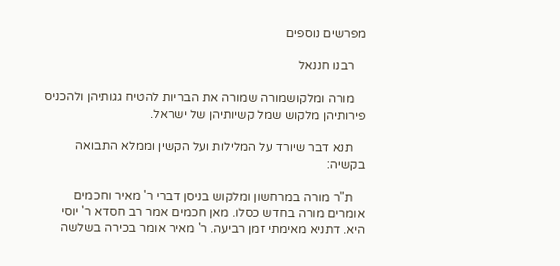מפרשים נוספים

    רבנו חננאל

    מורה ומלקושמורה שמורה את הבריות להטיח גגותיהן ולהכניס פירותיהן מלקוש שמל קשיותיהן של ישראל.

    תנא דבר שיורד על המלילות ועל הקשין וממלא התבואה בקשיה:

    ת"ר מורה במרחשון ומלקוש בניסן דברי ר' מאיר וחכמים אומרים מורה בחדש כסלו. מאן חכמים אמר רב חסדא ר' יוסי היא. דתניא מאימתי זמן רביעה. ר' מאיר אומר בכירה בשלשה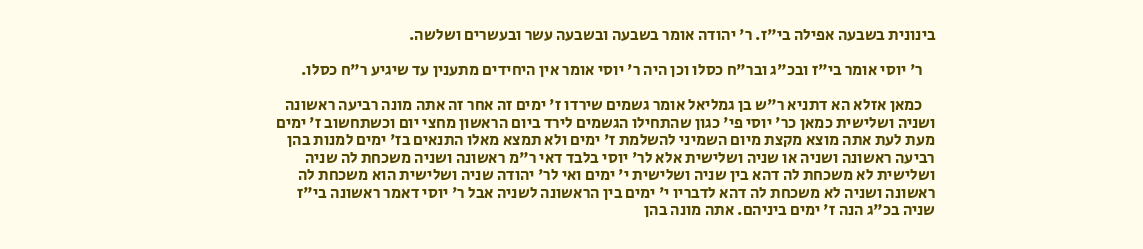בינונית בשבעה אפילה בי"ז. ר' יהודה אומר בשבעה ובשבעה עשר ובעשרים ושלשה.

    ר' יוסי אומר בי"ז ובכ"ג ובר"ח כסלו וכן היה ר' יוסי אומר אין היחידים מתענין עד שיגיע ר"ח כסלו.

    כמאן אזלא הא דתניא ר"ש בן גמליאל אומר גשמים שירדו ז' ימים זה אחר זה אתה מונה רביעה ראשונה ושניה ושלישית כמאן כר' יוסי פי' כגון שהתחילו הגשמים לירד ביום הראשון מחצי יום וכשתחשוב ז' ימים מעת לעת אתה מוצא מקצת מיום השמיני להשלמת ז' ימים ולא תמצא מאלו התנאים בז' ימים למנות בהן רביעה ראשונה ושניה או שניה ושלישית אלא לר' יוסי בלבד דאי ר"מ ראשונה ושניה משכחת לה שניה ושלישית לא משכחת לה דהא בין שניה ושלישית י' ימים ואי לר' יהודה שניה ושלישית הוא משכחת לה ראשונה ושניה לא משכחת לה דהא לדבריו י' ימים בין הראשונה לשניה אבל ר' יוסי דאמר ראשונה בי"ז שניה בכ"ג הנה ז' ימים ביניהם. אתה מונה בהן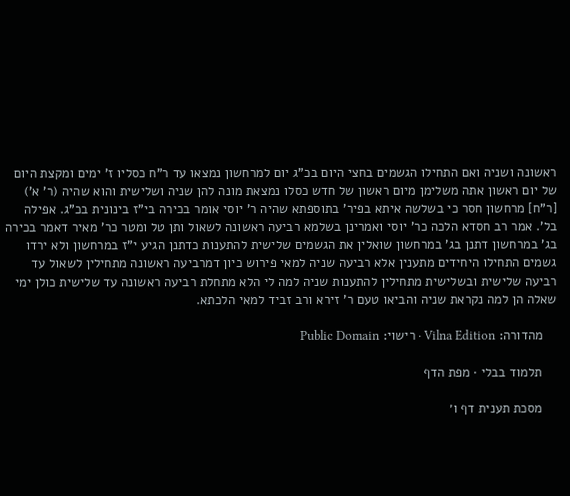ראשונה ושניה ואם התחילו הגשמים בחצי היום בכ"ג יום למרחשון נמצאו עד ר"ח כסליו ז' ימים ומקצת היום של יום ראשון אתה משלימן מיום ראשון של חדש כסלו נמצאת מונה להן שניה ושלישית והוא שהיה (ר' א') [ר"ח] מרחשון חסר כי בשלשה איתא בפיר' בתוספתא שהיה ר' יוסי אומר בכירה בי"ז בינונית בכ"ג. אפילה בל'. אמר רב חסדא הלכה כר' יוסי ואמרינן בשלמא רביעה ראשונה לשאול ותן טל ומטר כר' מאיר דאמר בכירה בג' במרחשון דתנן בג' במרחשון שואלין את הגשמים שלישית להתענות כדתנן הגיע י"ז במרחשון ולא ירדו גשמים התחילו היחידים מתענין אלא רביעה שניה למאי פירוש כיון דמרביעה ראשונה מתחילין לשאול עד רביעה שלישית ובשלישית מתחילין להתענות שניה למה לי הלא מתחלת רביעה ראשונה עד שלישית כולן ימי שאלה הן למה נקראת שניה והביאו טעם ר' זירא ורב זביד למאי הלכתא.

    מהדורה: Vilna Edition · רישוי: Public Domain

    תלמוד בבלי · מפת הדף

    מסכת תענית דף ו׳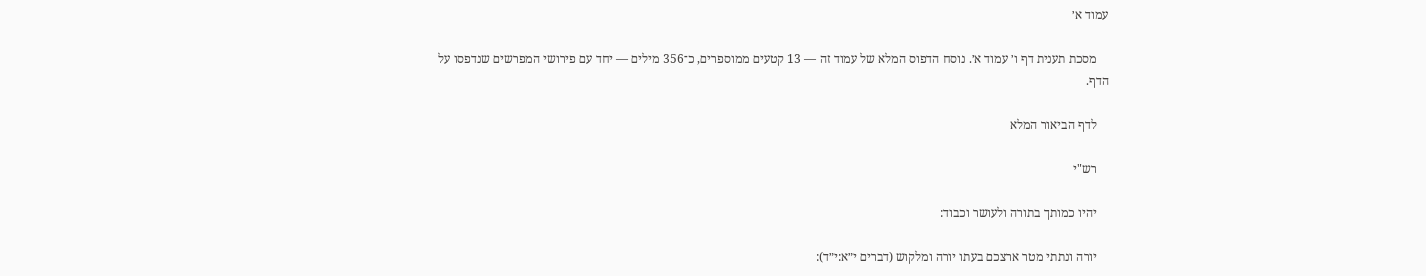עמוד א׳

    מסכת תענית דף ו׳ עמוד א׳. נוסח הדפוס המלא של עמוד זה — 13 קטעים ממוספרים, כ־356 מילים — יחד עם פירושי המפרשים שנדפסו על הדף.

    לדף הביאור המלא

    רש"י

    יהיו כמותך בתורה ולעושר וכבוד:

    יורה ונתתי מטר ארצכם בעתו יורה ומלקוש (דברים י״א:י״ד):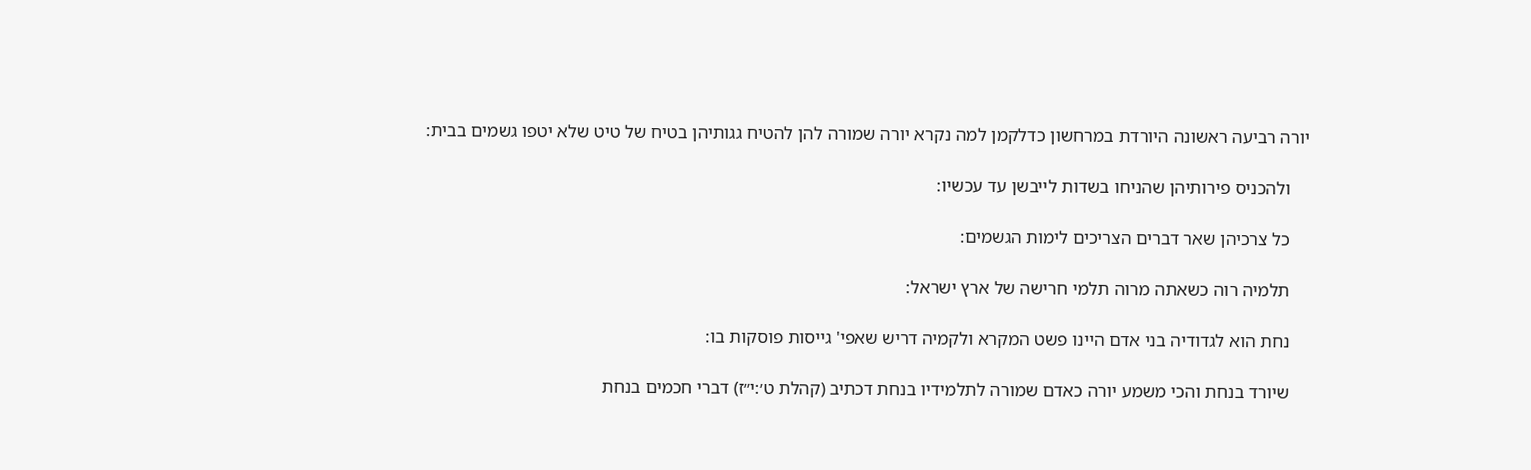יורה רביעה ראשונה היורדת במרחשון כדלקמן למה נקרא יורה שמורה להן להטיח גגותיהן בטיח של טיט שלא יטפו גשמים בבית:

    ולהכניס פירותיהן שהניחו בשדות לייבשן עד עכשיו:

    כל צרכיהן שאר דברים הצריכים לימות הגשמים:

    תלמיה רוה כשאתה מרוה תלמי חרישה של ארץ ישראל:

    נחת הוא לגדודיה בני אדם היינו פשט המקרא ולקמיה דריש שאפי' גייסות פוסקות בו:

    שיורד בנחת והכי משמע יורה כאדם שמורה לתלמידיו בנחת דכתיב (קהלת ט׳:י״ז) דברי חכמים בנחת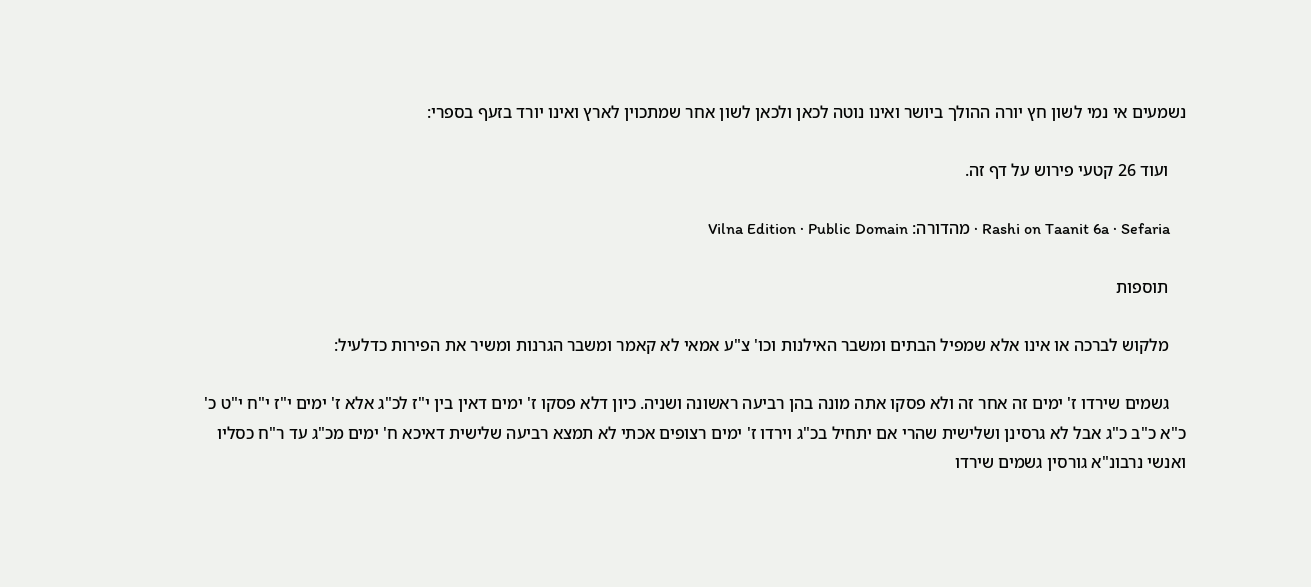נשמעים אי נמי לשון חץ יורה ההולך ביושר ואינו נוטה לכאן ולכאן לשון אחר שמתכוין לארץ ואינו יורד בזעף בספרי:

    ועוד 26 קטעי פירוש על דף זה.

    Rashi on Taanit 6a · Sefaria · מהדורה: Vilna Edition · Public Domain

    תוספות

    מלקוש לברכה או אינו אלא שמפיל הבתים ומשבר האילנות וכו' צ"ע אמאי לא קאמר ומשבר הגרנות ומשיר את הפירות כדלעיל:

    גשמים שירדו ז' ימים זה אחר זה ולא פסקו אתה מונה בהן רביעה ראשונה ושניה. כיון דלא פסקו ז' ימים דאין בין י"ז לכ"ג אלא ז' ימים י"ז י"ח י"ט כ' כ"א כ"ב כ"ג אבל לא גרסינן ושלישית שהרי אם יתחיל בכ"ג וירדו ז' ימים רצופים אכתי לא תמצא רביעה שלישית דאיכא ח' ימים מכ"ג עד ר"ח כסליו ואנשי נרבונ"א גורסין גשמים שירדו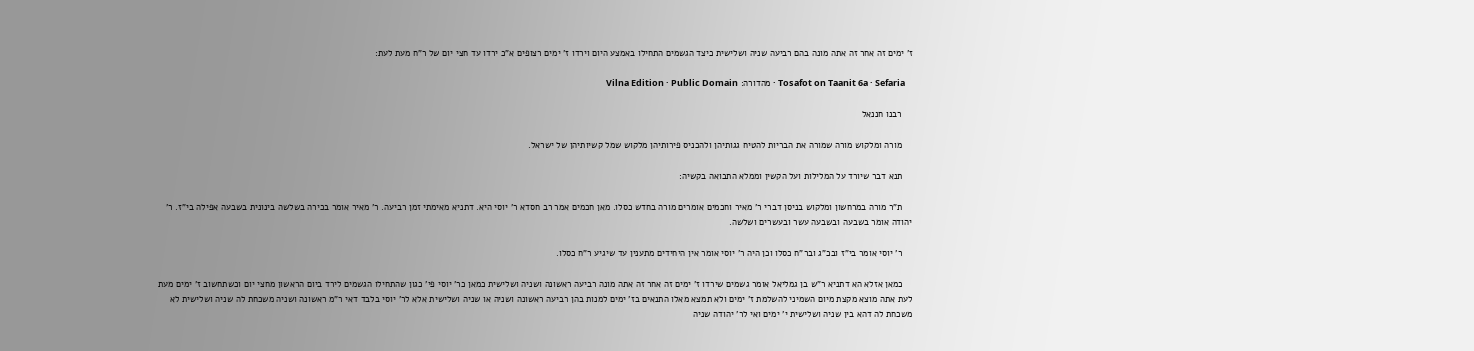ז' ימים זה אחר זה אתה מונה בהם רביעה שניה ושלישית כיצד הגשמים התחילו באמצע היום וירדו ז' ימים רצופים א"כ ירדו עד חצי יום של ר"ח מעת לעת:

    Tosafot on Taanit 6a · Sefaria · מהדורה: Vilna Edition · Public Domain

    רבנו חננאל

    מורה ומלקוש מורה שמורה את הבריות להטיח גגותיהן ולהכניס פירותיהן מלקוש שמל קשיותיהן של ישראל.

    תנא דבר שיורד על המלילות ועל הקשין וממלא התבואה בקשיה:

    ת"ר מורה במרחשון ומלקוש בניסן דברי ר' מאיר וחכמים אומרים מורה בחדש כסלו. מאן חכמים אמר רב חסדא ר' יוסי היא. דתניא מאימתי זמן רביעה. ר' מאיר אומר בכירה בשלשה בינונית בשבעה אפילה בי"ז. ר' יהודה אומר בשבעה ובשבעה עשר ובעשרים ושלשה.

    ר' יוסי אומר בי"ז ובכ"ג ובר"ח כסלו וכן היה ר' יוסי אומר אין היחידים מתענין עד שיגיע ר"ח כסלו.

    כמאן אזלא הא דתניא ר"ש בן גמליאל אומר גשמים שירדו ז' ימים זה אחר זה אתה מונה רביעה ראשונה ושניה ושלישית כמאן כר' יוסי פי' כגון שהתחילו הגשמים לירד ביום הראשון מחצי יום וכשתחשוב ז' ימים מעת לעת אתה מוצא מקצת מיום השמיני להשלמת ז' ימים ולא תמצא מאלו התנאים בז' ימים למנות בהן רביעה ראשונה ושניה או שניה ושלישית אלא לר' יוסי בלבד דאי ר"מ ראשונה ושניה משכחת לה שניה ושלישית לא משכחת לה דהא בין שניה ושלישית י' ימים ואי לר' יהודה שניה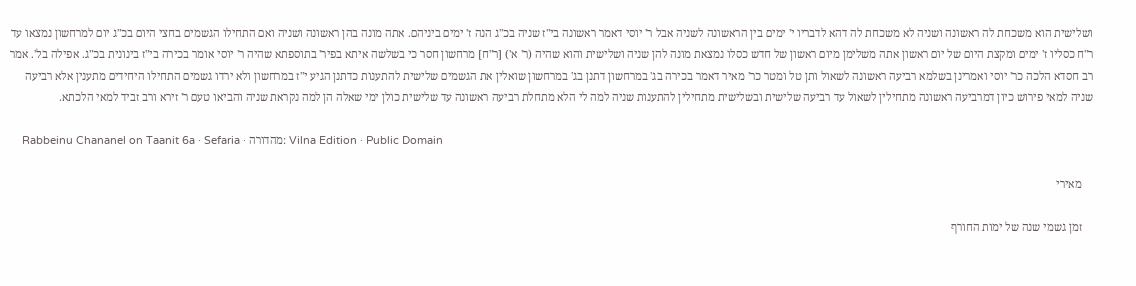ושלישית הוא משכחת לה ראשונה ושניה לא משכחת לה דהא לדבריו י' ימים בין הראשונה לשניה אבל ר' יוסי דאמר ראשונה בי"ז שניה בכ"ג הנה ז' ימים ביניהם. אתה מונה בהן ראשונה ושניה ואם התחילו הגשמים בחצי היום בכ"ג יום למרחשון נמצאו עד ר"ח כסליו ז' ימים ומקצת היום של יום ראשון אתה משלימן מיום ראשון של חדש כסלו נמצאת מונה להן שניה ושלישית והוא שהיה (ר' א') [ר"ח] מרחשון חסר כי בשלשה איתא בפיר' בתוספתא שהיה ר' יוסי אומר בכירה בי"ז בינונית בכ"ג. אפילה בל'. אמר רב חסדא הלכה כר' יוסי ואמרינן בשלמא רביעה ראשונה לשאול ותן טל ומטר כר' מאיר דאמר בכירה בג' במרחשון דתנן בג' במרחשון שואלין את הגשמים שלישית להתענות כדתנן הגיע י"ז במרחשון ולא ירדו גשמים התחילו היחידים מתענין אלא רביעה שניה למאי פירוש כיון דמרביעה ראשונה מתחילין לשאול עד רביעה שלישית ובשלישית מתחילין להתענות שניה למה לי הלא מתחלת רביעה ראשונה עד שלישית כולן ימי שאלה הן למה נקראת שניה והביאו טעם ר' זירא ורב זביד למאי הלכתא.

    Rabbeinu Chananel on Taanit 6a · Sefaria · מהדורה: Vilna Edition · Public Domain

    מאירי

    זמן גשמי שנה של ימות החורף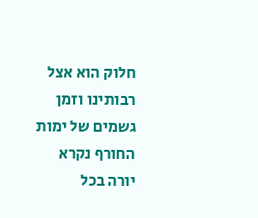חלוק הוא אצל רבותינו וזמן גשמים של ימות החורף נקרא יורה בכל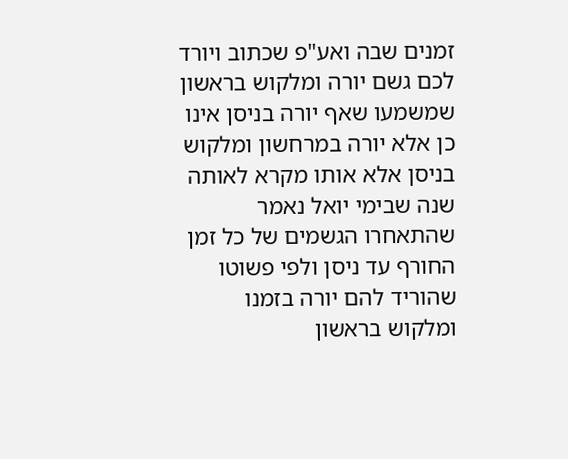זמנים שבה ואע"פ שכתוב ויורד לכם גשם יורה ומלקוש בראשון שמשמעו שאף יורה בניסן אינו כן אלא יורה במרחשון ומלקוש בניסן אלא אותו מקרא לאותה שנה שבימי יואל נאמר שהתאחרו הגשמים של כל זמן החורף עד ניסן ולפי פשוטו שהוריד להם יורה בזמנו ומלקוש בראשון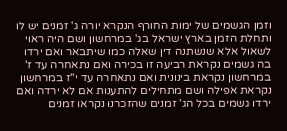וזמן הגשמים של ימות החורף הנקרא יורה ג' זמנים יש לו ותחלת הזמן בארץ ישראל בג' במרחשון ושם היה ראוי לשאול אלא שנשתנה דין שאלה כמו שיתבאר ואם ירדו בה גשמים נקראת רביעה זו בכירה ואם נתאחרה עד ז' במרחשון נקראת בינונית ואם נתאחרה עד י"ז במרחשון נקראת אפילה ושם מתחילים להתענות אם לא ירדה ואם ירדו גשמים בכל הג' זמנים שהזכרנו נקראו זמנים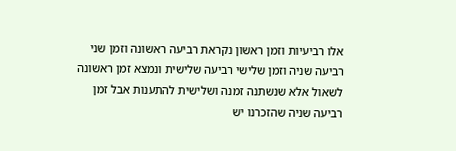אלו רביעיות וזמן ראשון נקראת רביעה ראשונה וזמן שני רביעה שניה וזמן שלישי רביעה שלישית ונמצא זמן ראשונה לשאול אלא שנשתנה זמנה ושלישית להתענות אבל זמן רביעה שניה שהזכרנו יש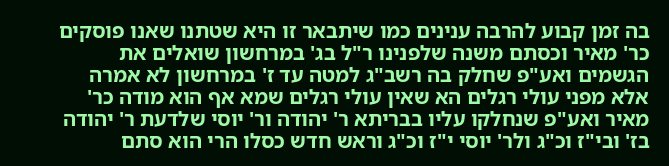בה זמן קבוע להרבה ענינים כמו שיתבאר זו היא שטתנו שאנו פוסקים כר' מאיר וכסתם משנה שלפנינו ר"ל בג' במרחשון שואלים את הגשמים ואע"פ שחלק בה רשב"ג למטה עד ז' במרחשון לא אמרה אלא מפני עולי רגלים הא שאין עולי רגלים שמא אף הוא מודה כר' מאיר ואע"פ שנחלקו עליו בבריתא ר' יהודה ור' יוסי שלדעת ר' יהודה בז' ובי"ז וכ"ג ולר' יוסי י"ז וכ"ג וראש חדש כסלו הרי הוא סתם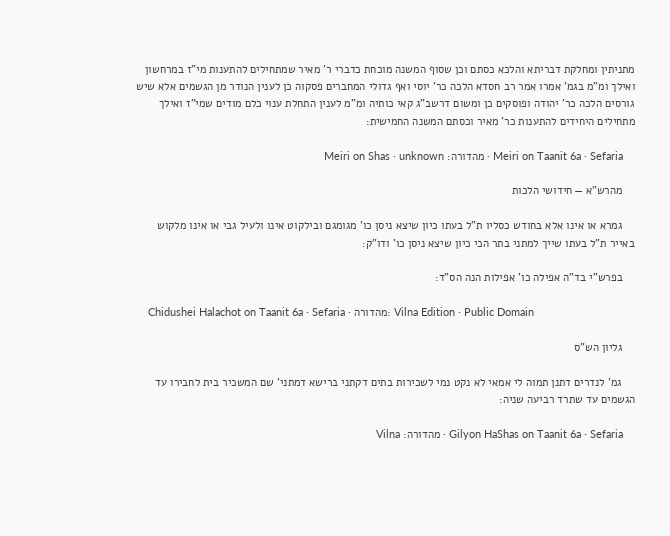מתניתין ומחלקת דבריתא והלכא כסתם וכן שסוף המשנה מוכחת כדברי ר' מאיר שמתחילים להתענות מי"ז במרחשון ואילך ומ"מ בגמ' אמרו אמר רב חסדא הלכה כר' יוסי ואף גדולי המחברים פסקוה כן לענין הנודר מן הגשמים אלא שיש גורסים הלכה כר' יהודה ופוסקים כן ומשום דרשב"ג קאי כותיה ומ"מ לענין התחלת ענוי כלם מודים שמי"ז ואילך מתחילים היחידים להתענות כר' מאיר וכסתם המשנה החמישית:

    Meiri on Taanit 6a · Sefaria · מהדורה: Meiri on Shas · unknown

    מהרש"א — חידושי הלכות

    גמרא או אינו אלא בחודש כסליו ת"ל בעתו כיון שיצא ניסן כו' מגומגם ובילקוט אינו ולעיל גבי או אינו מלקוש באייר ת"ל בעתו שייך למתני בתר הכי כיון שיצא ניסן כו' ודו"ק:

    בפרש"י בד"ה אפילה כו' אפילות הנה הס"ד:

    Chidushei Halachot on Taanit 6a · Sefaria · מהדורה: Vilna Edition · Public Domain

    גליון הש"ס

    גמ' לנדרים דתנן תמוה לי אמאי לא נקט נמי לשכירות בתים דקתני ברישא דמתני' שם המשכיר בית לחבירו עד הגשמים עד שתרד רביעה שניה:

    Gilyon HaShas on Taanit 6a · Sefaria · מהדורה: Vilna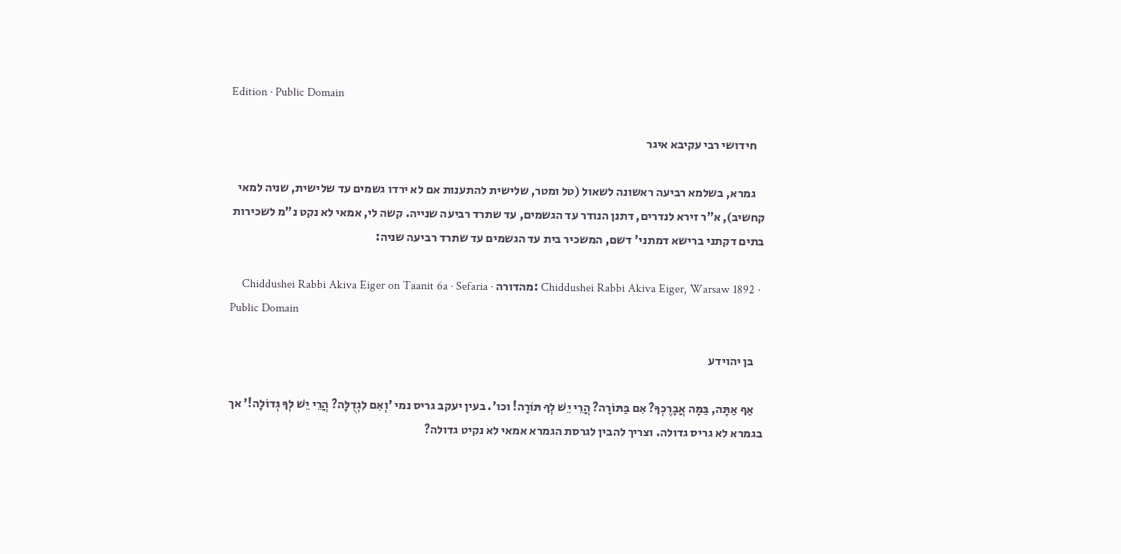Edition · Public Domain

    חידושי רבי עקיבא איגר

    גמרא, בשלמא רביעה ראשונה לשאול (טל ומטר, שלישית להתענות אם לא ירדו גשמים עד שלישית, שניה למאי קחשיב), א"ר זירא לנדרים, דתנן הנודר עד הגשמים, עד שתרד רביעה שנייה. קשה לי, אמאי לא נקט נ"מ לשכירות בתים דקתני ברישא דמתני' דשם, המשכיר בית עד הגשמים עד שתרד רביעה שניה:

    Chiddushei Rabbi Akiva Eiger on Taanit 6a · Sefaria · מהדורה: Chiddushei Rabbi Akiva Eiger, Warsaw 1892 · Public Domain

    בן יהוידע

    אַף אַתָּה, בַּמָּה אֲבָרֶכְךָ? אִם בַּתּוֹרָה? הֲרֵי יֵשׁ לְךָ תּוֹרָה! וכו'. בעין יעקב גריס נמי 'וְאִם לִגְדֻלָּה? הֲרֵי יֵשׁ לְךָ גְּדוֹלָה!' אך בגמרא לא גריס גדולה. וצריך להבין לגרסת הגמרא אמאי לא נקיט גדולה?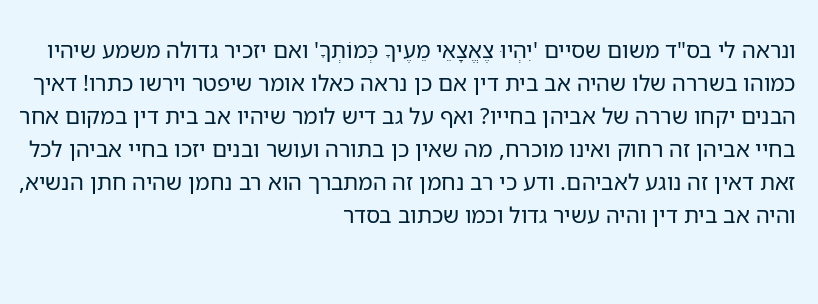ונראה לי בס"ד משום שסיים 'יִהְיוּ צֶאֱצָאֵי מֵעֶיךָ כְּמוֹתְךָ' ואם יזכיר גדולה משמע שיהיו כמוהו בשררה שלו שהיה אב בית דין אם כן נראה כאלו אומר שיפטר וירשו כתרו! דאיך הבנים יקחו שררה של אביהן בחייו? ואף על גב דיש לומר שיהיו אב בית דין במקום אחר בחיי אביהן זה רחוק ואינו מוכרח, מה שאין כן בתורה ועושר ובנים יזכו בחיי אביהן לכל זאת דאין זה נוגע לאביהם. ודע כי רב נחמן זה המתברך הוא רב נחמן שהיה חתן הנשיא, והיה אב בית דין והיה עשיר גדול וכמו שכתוב בסדר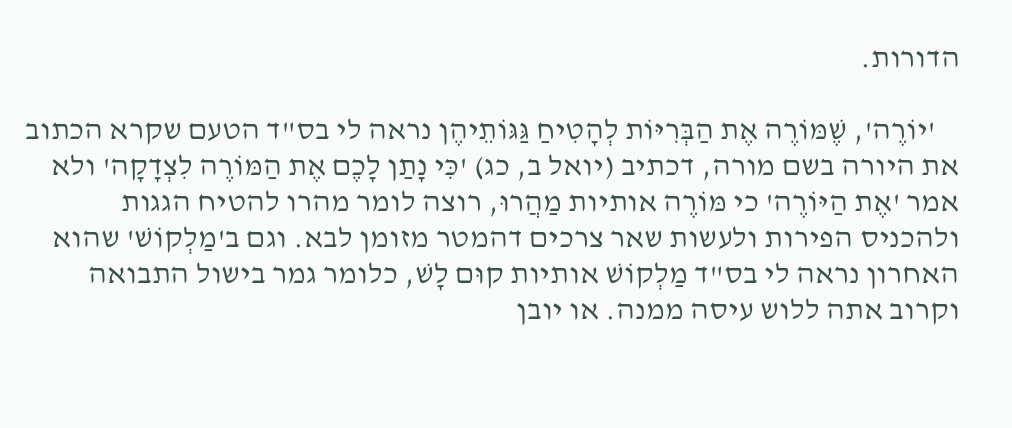הדורות.

    'יוֹרֶה', שֶׁמּוֹרֶה אֶת הַבְּרִיּוֹת לְהָטִיחַ גַּגּוֹתֵיהֶן נראה לי בס"ד הטעם שקרא הכתוב את היורה בשם מורה, דכתיב (יואל ב, כג) 'כִּי נָתַן לָכֶם אֶת הַמּוֹרֶה לִצְדָקָה' ולא אמר 'אֶת הַיּוֹרֶה' כי מּוֹרֶה אותיות מַהֲרוּ, רוצה לומר מהרו להטיח הגגות ולהכניס הפירות ולעשות שאר צרכים דהמטר מזומן לבא. וגם ב'מַלְקוֹשׁ' שהוא האחרון נראה לי בס"ד מַלְקוֹשׁ אותיות קוּם לָשׁ, כלומר גמר בישול התבואה וקרוב אתה ללוש עיסה ממנה. או יובן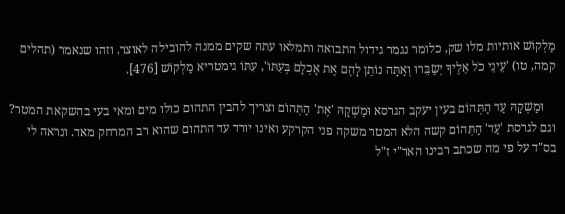מַלְקוֹשׁ אותיות מלו שק, כלומר נגמר גידול התבואה ותמלאו עתה שקים ממנה להובילה לאוצר. וזהו שנאמר (תהלים קמה, טו) 'עֵינֵי כֹל אֵלֶיךָ יְשַׂבֵּרוּ וְאַתָּה נוֹתֵן לָהֶם אֶת אָכְלָם בְּעִתּוֹ', עִתּוֹ גימטריא מַלְקוֹשׁ [476].

    וּמַשְׁקָהּ עַד הַתְּהוֹם בעין יעקב הגרסא וּמַשְׁקָהּ 'אֶת' הַתְּהוֹם וצריך להבין התהום כולו מים ומאי בעי בהשקאת המטר? וגם לגרסת 'עַד' הַתְּהוֹם קשה הלא המטר משקה פני הקרקע ואינו יורד עד התהום שהוא רב המרחק מאד. ונראה לי בס"ד על פי מה שכתב רבינו האר"י ז"ל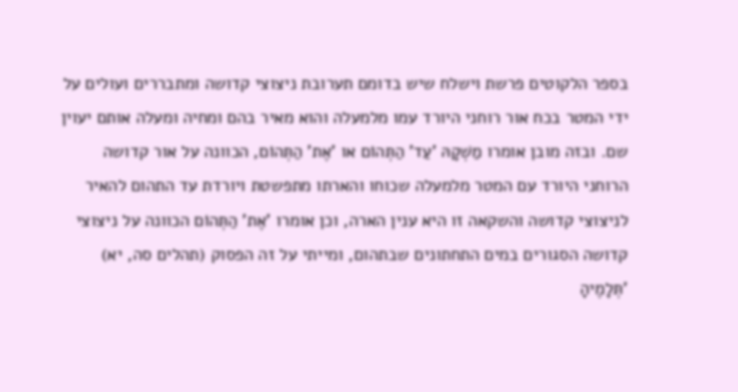בספר הלקוטים פרשת וישלח שיש בדומם תערובת ניצוצי קדושה ומתבררים ועולים על ידי המטר בכח אור רוחני היורד עמו מלמעלה והוא מאיר בהם ומחיה ומעלה אותם יעוין שם. ובזה מובן אומרו מַשְׁקָהּ 'עַד' הַתְּהוֹם או 'אֶת' הַתְּהוֹם, הכוונה על אור קדושה הרוחני היורד עם המטר מלמעלה שכוחו והארתו מתפשטת ויורדת עד התהום להאיר לניצוצי קדושה והשקאה זו היא ענין הארה, וכן אומרו 'אֶת' הַתְּהוֹם הכוונה על ניצוצי קדושה הסגורים במים התחתונים שבתהום, ומייתי על זה הפסוק (תהלים סה, יא) 'תְּלָמֶיהָ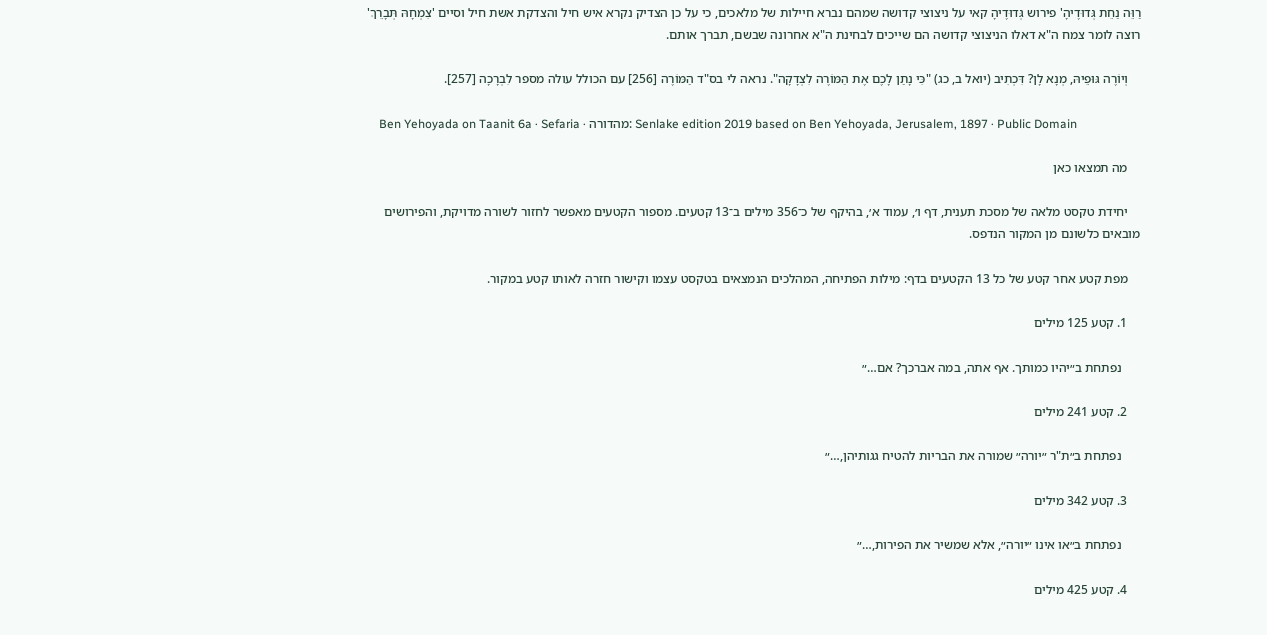רַוֵּה נַחֵת גְּדוּדֶיהָ' פירוש גְּדוּדֶיהָ קאי על ניצוצי קדושה שמהם נברא חיילות של מלאכים, כי על כן הצדיק נקרא איש חיל והצדקת אשת חיל וסיים 'צִמְחָהּ תְּבָרֵךְ' רוצה לומר צמח ה"א דאלו הניצוצי קדושה הם שייכים לבחינת ה"א אחרונה שבשם, תברך אותם.

    וְיוֹרֶה גּוּפֵיהּ, מְנָא לָן? דִּכְתִיב (יואל ב, כג) "כִּי נָתַן לָכֶם אֶת הַמּוֹרֶה לִצְדָקָה". נראה לי בס"ד הַמּוֹרֶה [256] עם הכולל עולה מספר לִבְרָכָה [257].

    Ben Yehoyada on Taanit 6a · Sefaria · מהדורה: Senlake edition 2019 based on Ben Yehoyada, Jerusalem, 1897 · Public Domain

    מה תמצאו כאן

    יחידת טקסט מלאה של מסכת תענית, דף ו׳, עמוד א׳, בהיקף של כ־356 מילים ב־13 קטעים. מספור הקטעים מאפשר לחזור לשורה מדויקת, והפירושים מובאים כלשונם מן המקור הנדפס.

    מפת קטע אחר קטע של כל 13 הקטעים בדף: מילות הפתיחה, המהלכים הנמצאים בטקסט עצמו וקישור חזרה לאותו קטע במקור.

    1. קטע 125 מילים

      נפתחת ב״יהיו כמותך. אף אתה, במה אברכך? אם…״

    2. קטע 241 מילים

      נפתחת ב״ת"ר ״יורה״ שמורה את הבריות להטיח גגותיהן,…״

    3. קטע 342 מילים

      נפתחת ב״או אינו ״יורה״, אלא שמשיר את הפירות,…״

    4. קטע 425 מילים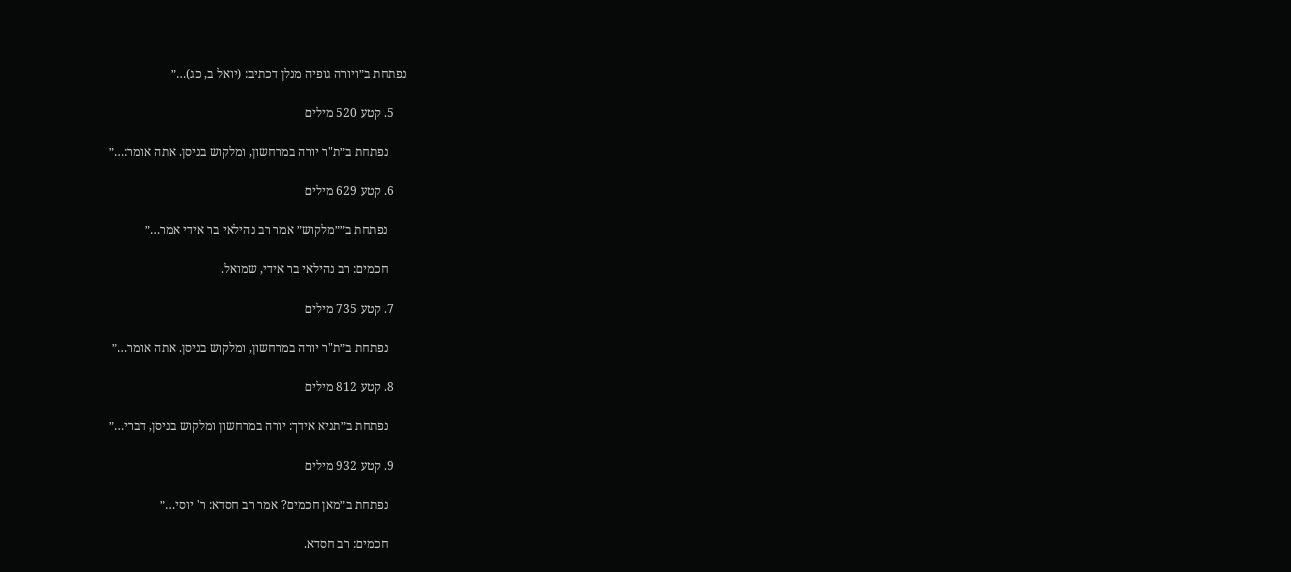נפתחת ב״ויורה גופיה מנלן דכתיב: (יואל ב, כג)…״

    5. קטע 520 מילים

      נפתחת ב״ת"ר יורה במרחשון, ומלקוש בניסן. אתה אומר:…״

    6. קטע 629 מילים

      נפתחת ב״״מלקוש״ אמר רב נהילאי בר אידי אמר…״

      חכמים: רב נהילאי בר אידי, שמואל.

    7. קטע 735 מילים

      נפתחת ב״ת"ר יורה במרחשון, ומלקוש בניסן. אתה אומר…״

    8. קטע 812 מילים

      נפתחת ב״תניא אידך: יורה במרחשון ומלקוש בניסן, דברי…״

    9. קטע 932 מילים

      נפתחת ב״מאן חכמים? אמר רב חסדא: ר' יוסי…״

      חכמים: רב חסדא.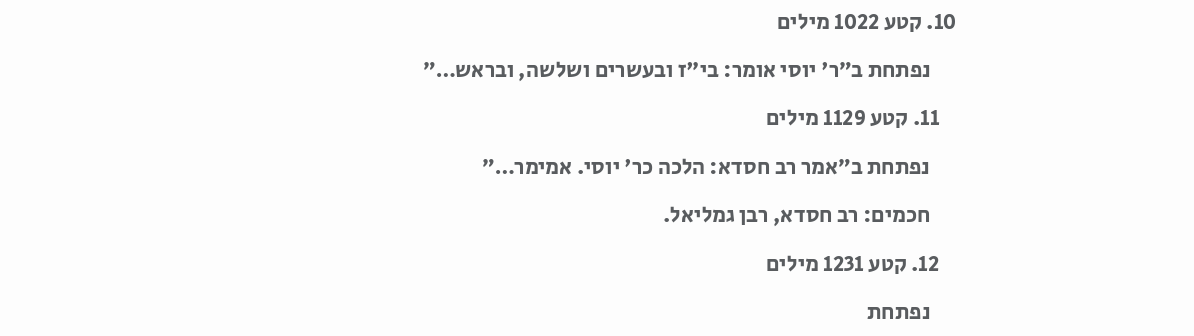10. קטע 1022 מילים

      נפתחת ב״ר' יוסי אומר: בי"ז ובעשרים ושלשה, ובראש…״

    11. קטע 1129 מילים

      נפתחת ב״אמר רב חסדא: הלכה כר' יוסי. אמימר…״

      חכמים: רב חסדא, רבן גמליאל.

    12. קטע 1231 מילים

      נפתחת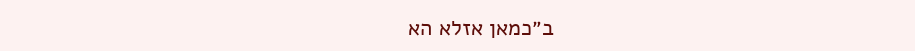ב״כמאן אזלא הא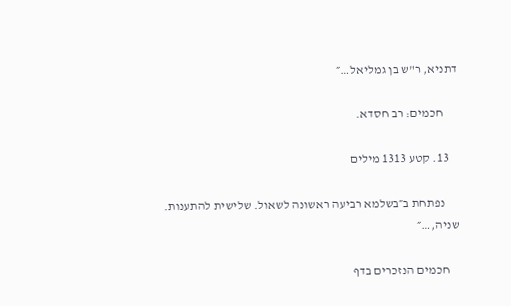דתניא, ר"ש בן גמליאל…״

      חכמים: רב חסדא.

    13. קטע 1313 מילים

      נפתחת ב״בשלמא רביעה ראשונה לשאול. שלישית להתענות. שניה,…״

    חכמים הנזכרים בדף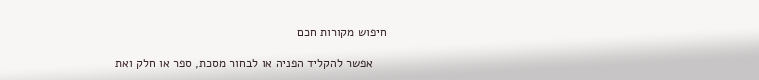חיפוש מקורות חכם

    אפשר להקליד הפניה או לבחור מסכת, ספר או חלק ואת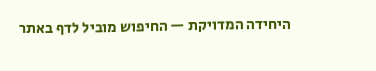היחידה המדויקת — החיפוש מוביל לדף באתר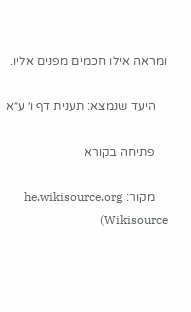ומראה אילו חכמים מפנים אליו.

    היעד שנמצא: תענית דף ו׳ ע״א

    פתיחה בקורא

    מקור: he.wikisource.org (Wikisource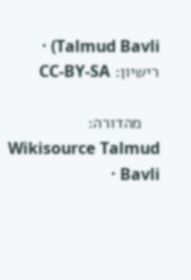Talmud Bavli) · רישיון: CC-BY-SA

    מהדורה: Wikisource Talmud Bavli ·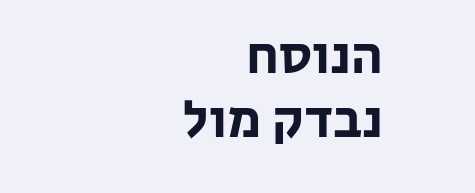הנוסח נבדק מול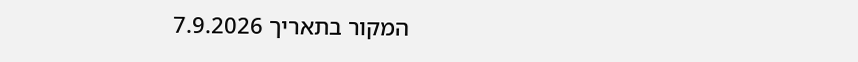המקור בתאריך 7.9.2026